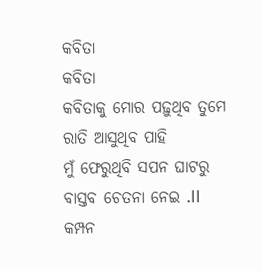କବିତା
କବିତା
କବିତାକୁ ମୋର ପଢ଼ୁଥିବ ତୁମେ ରାତି ଆସୁଥିବ ପାହି
ମୁଁ ଫେରୁଥିବି ସପନ ଘାଟରୁ
ବାସ୍ତବ ଚେତନା ନେଇ .II
କମ୍ପନ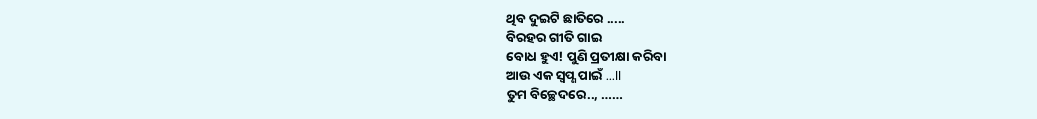ଥିବ ଦୁଇଟି ଛାତିରେ .....
ବିରହର ଗୀତି ଗାଇ
ବୋଧ ହୁଏ! ପୁଣି ପ୍ରତୀକ୍ଷା କରିବା
ଆଉ ଏକ ସ୍ଵପ୍ଣ ପାଇଁ ...II
ତୁମ ବିଚ୍ଛେଦରେ.., ……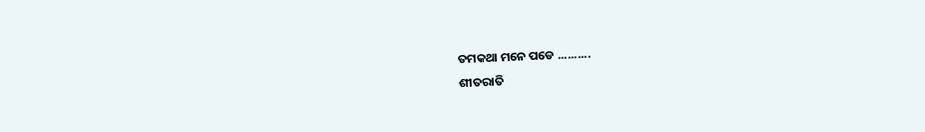ତମକଥା ମନେ ପଡେ ..........
ଶୀତରାତି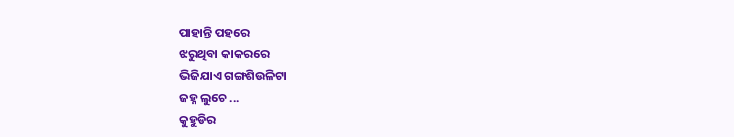ପାହାନ୍ତି ପହରେ
ଝରୁଥିବା କାକରରେ
ଭିଜିଯାଏ ଗଙ୍ଗଶିଉଳିଟା
ଜହ୍ନ ଲୁଚେ ...
କୁହୁଡିର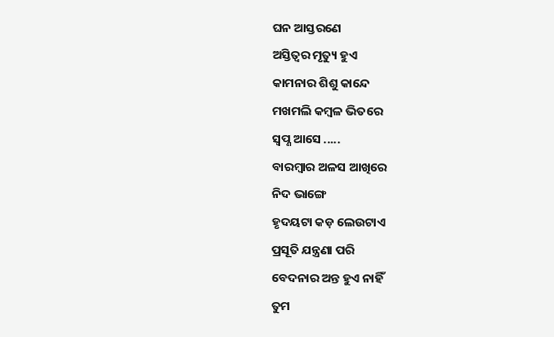ଘନ ଆସ୍ତରଣେ
ଅସ୍ତିତ୍ବର ମୃତ୍ୟୁ ହୁଏ
କାମନାର ଶିଶୁ କାନ୍ଦେ
ମଖମଲି କମ୍ବଳ ଭିତରେ
ସ୍ଵପ୍ଣ ଆସେ .....
ବାରମ୍ବାର ଅଳସ ଆଖିରେ
ନିଦ ଭାଙ୍ଗେ
ହୃଦୟଟା କଡ଼ ଲେଉଟାଏ
ପ୍ରସୂତି ଯନ୍ତ୍ରଣା ପରି
ବେଦନାର ଅନ୍ତ ହୁଏ ନାହିଁ
ତୁମ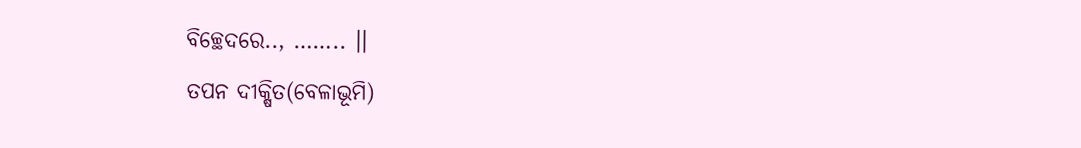ବିଚ୍ଛେଦରେ.., …….. ।।
ତପନ ଦୀକ୍ଷିତ(ବେଳାଭୂମି)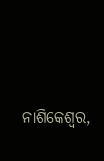ନାଶିକେଶ୍ୱର,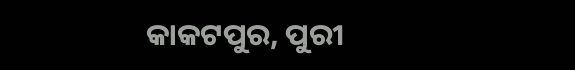କାକଟପୁର, ପୁରୀ